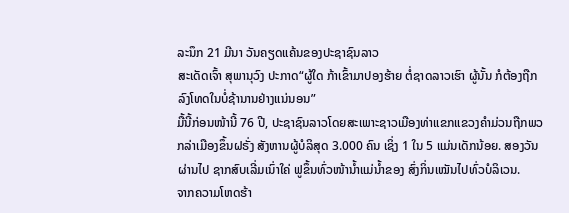ລະນຶກ 21 ມີນາ ວັນຄຽດແຄ້ນຂອງປະຊາຊົນລາວ
ສະເດັດເຈົ້າ ສຸພານຸວົງ ປະກາດ“ຜູ້ໃດ ກ້າເຂົ້າມາປອງຮ້າຍ ຕໍ່ຊາດລາວເຮົາ ຜູ້ນັ້ນ ກໍຕ້ອງຖືກລົງໂທດໃນບໍ່ຊ້ານານຢ່າງແນ່ນອນ”
ມື້ນີ້ກ່ອນໜ້ານີ້ 76 ປີ, ປະຊາຊົນລາວໂດຍສະເພາະຊາວເມືອງທ່າແຂກແຂວງຄຳມ່ວນຖືກພວກລ່າເມືອງຂຶ້ນຝຣັ່ງ ສັງຫານຜູ້ບໍລິສຸດ 3.000 ຄົນ ເຊິ່ງ 1 ໃນ 5 ແມ່ນເດັກນ້ອຍ. ສອງວັນຜ່ານໄປ ຊາກສົບເລີ່ມເນົ່າໃຄ່ ຟູຂຶ້ນທົ່ວໜ້ານໍ້າແມ່ນໍ້າຂອງ ສົ່ງກິ່ນເໝັນໄປທົ່ວບໍລິເວນ.
ຈາກຄວາມໂຫດຮ້າ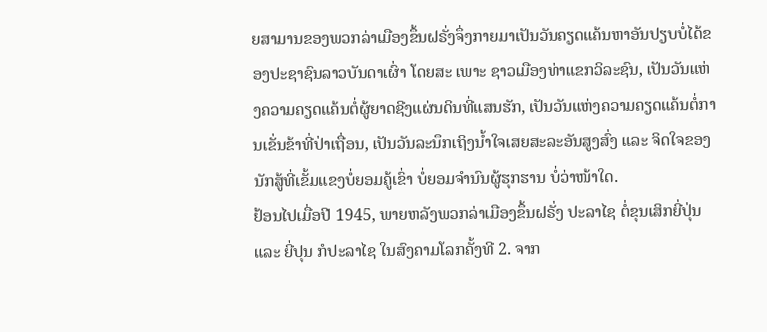ຍສາມານຂອງພວກລ່າເມືອງຂຶ້ນຝຣັ່ງຈຶ່ງກາຍມາເປັນວັນຄຽດແຄ້ນຫາອັນປຽບບໍ່ໄດ້ຂອງປະຊາຊົນລາວບັນດາເຜົ່າ ໂດຍສະ ເພາະ ຊາວເມືອງທ່າແຂກວິລະຊົນ, ເປັນວັນແຫ່ງຄວາມຄຽດແຄ້ນຕໍ່ຜູ້ຍາດຊີງແຜ່ນດິນທີ່ແສນຮັກ, ເປັນວັນແຫ່ງຄວາມຄຽດແຄ້ນຕໍ່ການເຂັ່ນຂ້າທີ່ປ່າເຖື່ອນ, ເປັນວັນລະນຶກເຖິງນໍ້າໃຈເສຍສະລະອັນສູງສົ່ງ ແລະ ຈິດໃຈຂອງນັກສູ້ທີ່ເຂັ້ມແຂງບໍ່ຍອມຄູ້ເຂົ່າ ບໍ່ຍອມຈຳນົນຜູ້ຮຸກຮານ ບໍ່ວ່າໜ້າໃດ.
ຢ້ອນໄປເມື່ອປີ 1945, ພາຍຫລັງພວກລ່າເມືອງຂຶ້ນຝຣັ່ງ ປະລາໄຊ ຕໍ່ຂຸນເສິກຍີ່ປຸ່ນ ແລະ ຍີ່ປຸນ ກໍປະລາໄຊ ໃນສົງຄາມໂລກຄັ້ງທີ 2. ຈາກ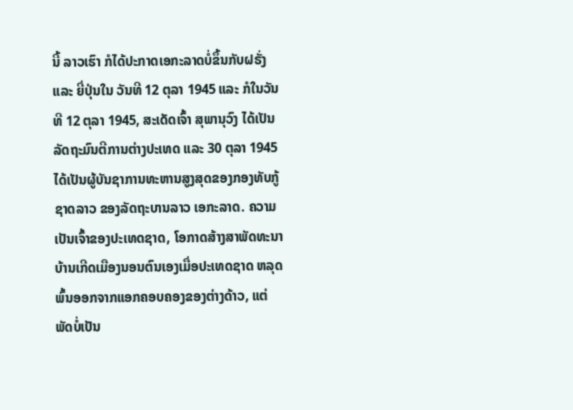ນີ້ ລາວເຮົາ ກໍໄດ້ປະກາດເອກະລາດບໍ່ຂຶ້ນກັບຝຣັ່ງ ແລະ ຍີ່ປຸ່ນໃນ ວັນທີ 12 ຕຸລາ 1945 ແລະ ກໍໃນວັນທີ 12 ຕຸລາ 1945, ສະເດັດເຈົ້າ ສຸພານຸວົງ ໄດ້ເປັນລັດຖະມົນຕີການຕ່າງປະເທດ ແລະ 30 ຕຸລາ 1945 ໄດ້ເປັນຜູ້ບັນຊາການທະຫານສູງສຸດຂອງກອງທັບກູ້ຊາດລາວ ຂອງລັດຖະບານລາວ ເອກະລາດ. ຄວາມເປັນເຈົ້າຂອງປະເທດຊາດ, ໂອກາດສ້າງສາພັດທະນາບ້ານເກີດເມືອງນອນຕົນເອງເມື່ອປະເທດຊາດ ຫລຸດພົ້ນອອກຈາກແອກຄອບຄອງຂອງຕ່າງດ້າວ, ແຕ່ພັດບໍ່ເປັນ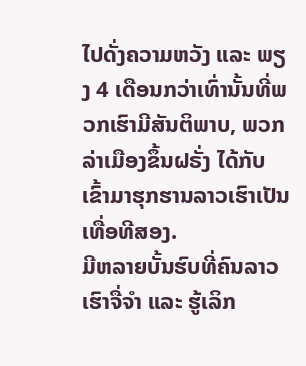ໄປດັ່ງຄວາມຫວັງ ແລະ ພຽງ 4 ເດືອນກວ່າເທົ່ານັ້ນທີ່ພວກເຮົາມີສັນຕິພາບ, ພວກລ່າເມືອງຂຶ້ນຝຣັ່ງ ໄດ້ກັບ ເຂົ້າມາຮຸກຮານລາວເຮົາເປັນເທື່ອທີສອງ.
ມີຫລາຍບັ້ນຮົບທີ່ຄົນລາວເຮົາຈື່ຈຳ ແລະ ຮູ້ເລິກ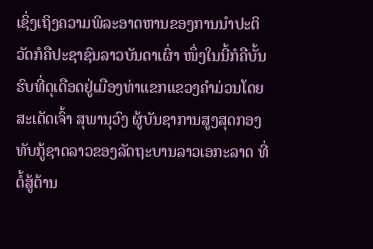ເຊິ່ງເຖິງຄວາມພິລະອາດຫານຂອງການນຳປະຕິວັດກໍຄືປະຊາຊົນລາວບັນດາເຜົ່າ ໜຶ່ງໃນນີ້ກໍຄືບັ້ນຮົບທີ່ດຸເດືອດຢູ່ເມືອງທ່າແຂກແຂວງຄຳມ່ວນໂດຍສະເດັດເຈົ້າ ສຸພານຸວົງ ຜູ້ບັນຊາການສູງສຸດກອງທັບກູ້ຊາດລາວຂອງລັດຖະບານລາວເອກະລາດ ທີ່ຕໍ້ສູ້ຕ້ານ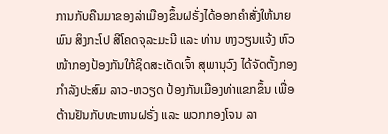ການກັບຄືນມາຂອງລ່າເມືອງຂຶ້ນຝຣັ່ງໄດ້ອອກຄຳສັ່ງໃຫ້ນາຍພົນ ສິງກະໂປ ສີໂຄດຈຸລະມະນີ ແລະ ທ່ານ ຫງວຽນແຈ້ງ ຫົວໜ້າກອງປ້ອງກັນໃກ້ຊິດສະເດັດເຈົ້າ ສຸພານຸວົງ ໄດ້ຈັດຕັ້ງກອງກຳລັງປະສົມ ລາວ-ຫວຽດ ປ້ອງກັນເມືອງທ່າແຂກຂຶ້ນ ເພື່ອຕ້ານຢັນກັບທະຫານຝຣັ່ງ ແລະ ພວກກອງໂຈນ ລາ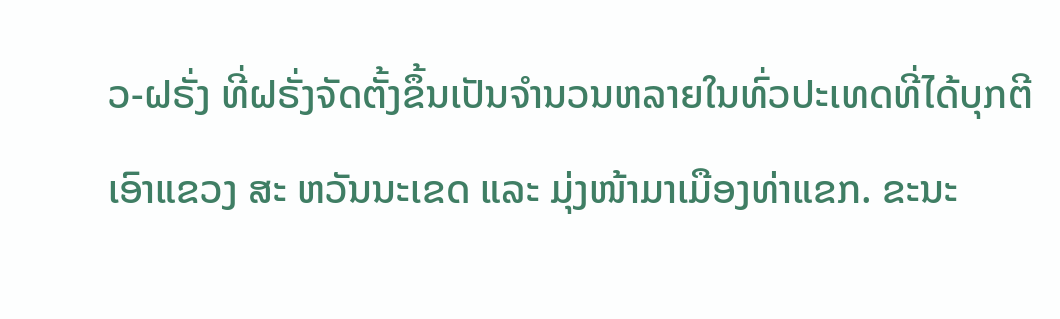ວ-ຝຣັ່ງ ທີ່ຝຣັ່ງຈັດຕັ້ງຂຶ້ນເປັນຈຳນວນຫລາຍໃນທົ່ວປະເທດທີ່ໄດ້ບຸກຕີເອົາແຂວງ ສະ ຫວັນນະເຂດ ແລະ ມຸ່ງໜ້າມາເມືອງທ່າແຂກ. ຂະນະ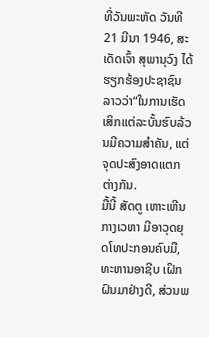ທີ່ວັນພະຫັດ ວັນທີ 21 ມີນາ 1946, ສະເດັດເຈົ້າ ສຸພານຸວົງ ໄດ້ຮຽກຮ້ອງປະຊາຊົນລາວວ່າ“ໃນການເຮັດເສິກແຕ່ລະບັ້ນຮົບລ້ວນມີຄວາມສຳຄັນ, ແຕ່ຈຸດປະສົງອາດແຕກຕ່າງກັນ.
ມື້ນີ້ ສັດຕູ ເຫາະເຫີນກາງເວຫາ ມີອາວຸດຍຸດໂທປະກອນຄົບມື, ທະຫານອາຊີບ ເຝິກຝົນມາຢ່າງດີ, ສ່ວນພ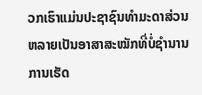ວກເຮົາແມ່ນປະຊາຊົນທຳມະດາສ່ວນຫລາຍເປັນອາສາສະໝັກທີ່ບໍ່ຊຳນານການເຮັດ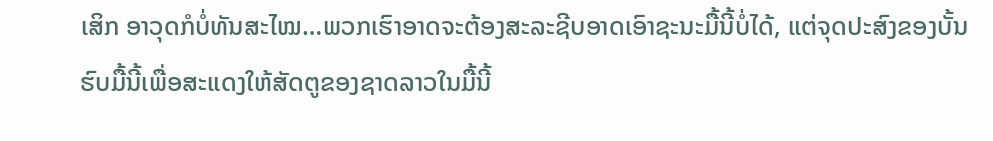ເສິກ ອາວຸດກໍບໍ່ທັນສະໄໝ…ພວກເຮົາອາດຈະຕ້ອງສະລະຊີບອາດເອົາຊະນະມື້ນີ້ບໍ່ໄດ້, ແຕ່ຈຸດປະສົງຂອງບັ້ນຮົບມື້ນີ້ເພື່ອສະແດງໃຫ້ສັດຕູຂອງຊາດລາວໃນມື້ນີ້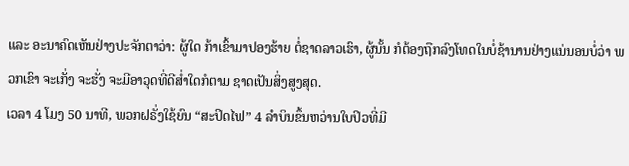ແລະ ອະນາຄົດເຫັນຢ່າງປະຈັກຕາວ່າ: ຜູ້ໃດ ກ້າເຂົ້າມາປອງຮ້າຍ ຕໍ່ຊາດລາວເຮົາ, ຜູ້ນັ້ນ ກໍຕ້ອງຖືກລົງໂທດໃນບໍ່ຊ້ານານຢ່າງແນ່ນອນບໍ່ວ່າ ພວກເຂົາ ຈະເກັ່ງ ຈະຮັ່ງ ຈະມີອາວຸດທີ່ດີສໍ່າໃດກໍຕາມ ຊາດເປັນສິ່ງສູງສຸດ.
ເວລາ 4 ໂມງ 50 ນາທີ, ພວກຝຣັ່ງໃຊ້ຍົນ “ສະປິດໄຟ” 4 ລຳບິນຂຶ້ນຫວ່ານໃບປິວທີ່ມີ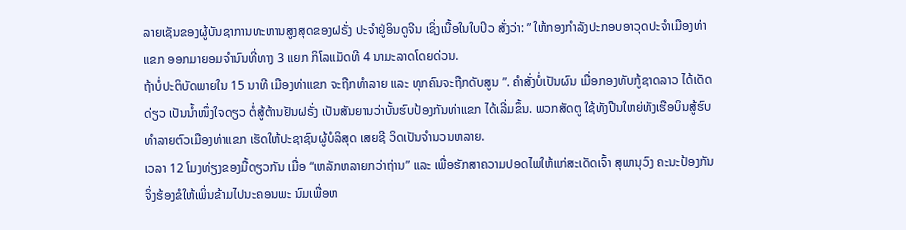ລາຍເຊັນຂອງຜູ້ບັນຊາການທະຫານສູງສຸດຂອງຝຣັ່ງ ປະຈຳຢູ່ອິນດູຈີນ ເຊິ່ງເນື້ອໃນໃບປິວ ສັ່ງວ່າ: ” ໃຫ້ກອງກຳລັງປະກອບອາວຸດປະຈຳເມືອງທ່າແຂກ ອອກມາຍອມຈຳນົນທີ່ທາງ 3 ແຍກ ກິໂລແມັດທີ 4 ນາມະລາດໂດຍດ່ວນ.
ຖ້າບໍ່ປະຕິບັດພາຍໃນ 15 ນາທີ ເມືອງທ່າແຂກ ຈະຖືກທຳລາຍ ແລະ ທຸກຄົນຈະຖືກດັບສູນ ”. ຄຳສັ່ງບໍ່ເປັນຜົນ ເມື່ອກອງທັບກູ້ຊາດລາວ ໄດ້ເດັດດ່ຽວ ເປັນນໍ້າໜຶ່ງໃຈດຽວ ຕໍ່ສູ້ຕ້ານຢັນຝຣັ່ງ ເປັນສັນຍານວ່າບັ້ນຮົບປ້ອງກັນທ່າແຂກ ໄດ້ເລີ່ມຂຶ້ນ. ພວກສັດຕູ ໃຊ້ທັງປືນໃຫຍ່ທັງເຮືອບິນສູ້ຮົບ ທຳລາຍຕົວເມືອງທ່າແຂກ ເຮັດໃຫ້ປະຊາຊົນຜູ້ບໍລິສຸດ ເສຍຊີ ວິດເປັນຈຳນວນຫລາຍ.
ເວລາ 12 ໂມງທ່ຽງຂອງມື້ດຽວກັນ ເມື່ອ “ເຫລັກຫລາຍກວ່າຖ່ານ” ແລະ ເພື່ອຮັກສາຄວາມປອດໄພໃຫ້ແກ່ສະເດັດເຈົ້າ ສຸພານຸວົງ ຄະນະປ້ອງກັນຈິ່ງຮ້ອງຂໍໃຫ້ເພິ່ນຂ້າມໄປນະຄອນພະ ນົມເພື່ອຫ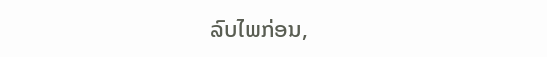ລົບໄພກ່ອນ,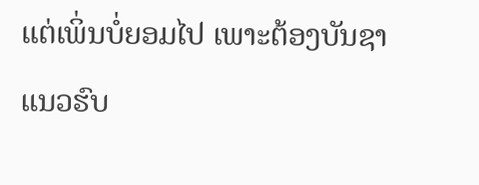ແຕ່ເພິ່ນບໍ່ຍອມໄປ ເພາະຕ້ອງບັນຊາແນວຮົບ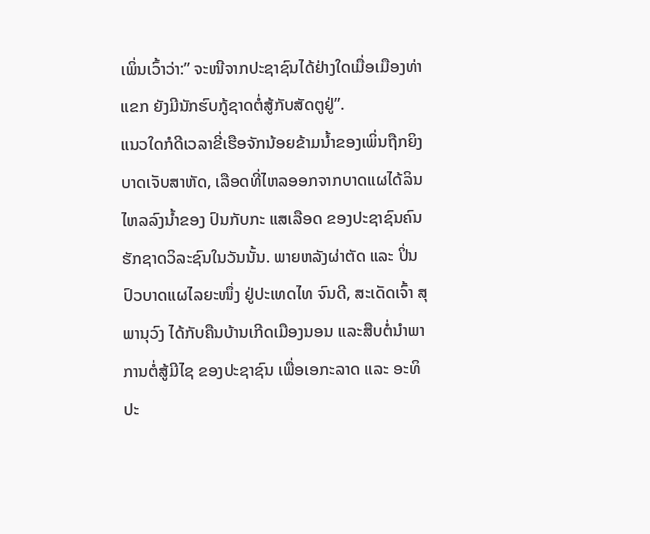ເພິ່ນເວົ້າວ່າ:” ຈະໜີຈາກປະຊາຊົນໄດ້ຢ່າງໃດເມື່ອເມືອງທ່າແຂກ ຍັງມີນັກຮົບກູ້ຊາດຕໍ່ສູ້ກັບສັດຕູຢູ່”.
ແນວໃດກໍດີເວລາຂີ່ເຮືອຈັກນ້ອຍຂ້າມນໍ້າຂອງເພິ່ນຖືກຍິງບາດເຈັບສາຫັດ, ເລືອດທີ່ໄຫລອອກຈາກບາດແຜໄດ້ລິນໄຫລລົງນໍ້າຂອງ ປົນກັບກະ ແສເລືອດ ຂອງປະຊາຊົນຄົນຮັກຊາດວິລະຊົນໃນວັນນັ້ນ. ພາຍຫລັງຜ່າຕັດ ແລະ ປິ່ນປົວບາດແຜໄລຍະໜຶ່ງ ຢູ່ປະເທດໄທ ຈົນດີ, ສະເດັດເຈົ້າ ສຸພານຸວົງ ໄດ້ກັບຄືນບ້ານເກີດເມືອງນອນ ແລະສືບຕໍ່ນຳພາການຕໍ່ສູ້ມີໄຊ ຂອງປະຊາຊົນ ເພື່ອເອກະລາດ ແລະ ອະທິປະ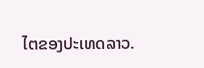ໄຕຂອງປະເທດລາວ.